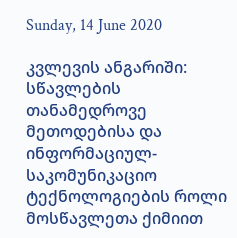Sunday, 14 June 2020

კვლევის ანგარიში: სწავლების თანამედროვე მეთოდებისა და ინფორმაციულ-საკომუნიკაციო ტექნოლოგიების როლი მოსწავლეთა ქიმიით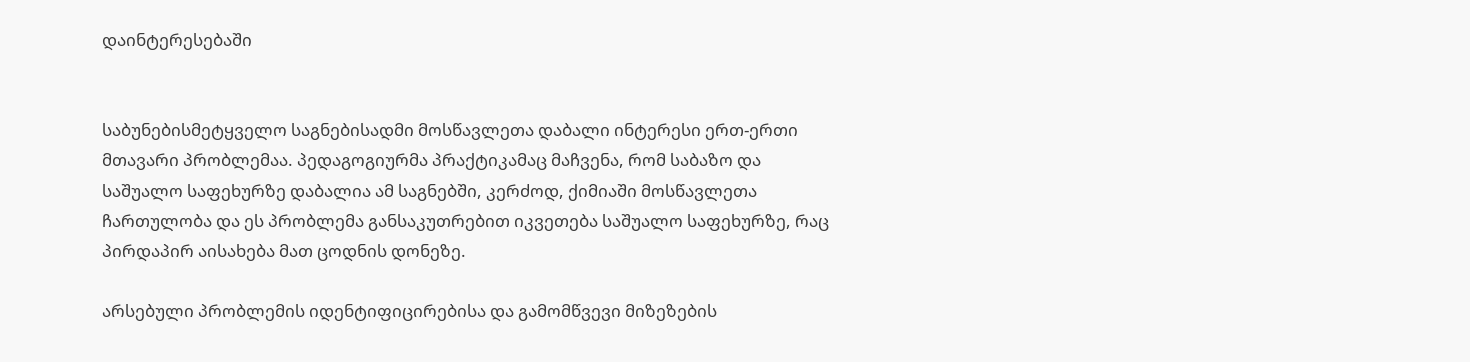დაინტერესებაში


საბუნებისმეტყველო საგნებისადმი მოსწავლეთა დაბალი ინტერესი ერთ-ერთი მთავარი პრობლემაა. პედაგოგიურმა პრაქტიკამაც მაჩვენა, რომ საბაზო და საშუალო საფეხურზე დაბალია ამ საგნებში, კერძოდ, ქიმიაში მოსწავლეთა ჩართულობა და ეს პრობლემა განსაკუთრებით იკვეთება საშუალო საფეხურზე, რაც პირდაპირ აისახება მათ ცოდნის დონეზე.

არსებული პრობლემის იდენტიფიცირებისა და გამომწვევი მიზეზების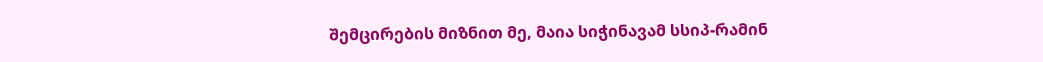შემცირების მიზნით მე, მაია სიჭინავამ სსიპ-რამინ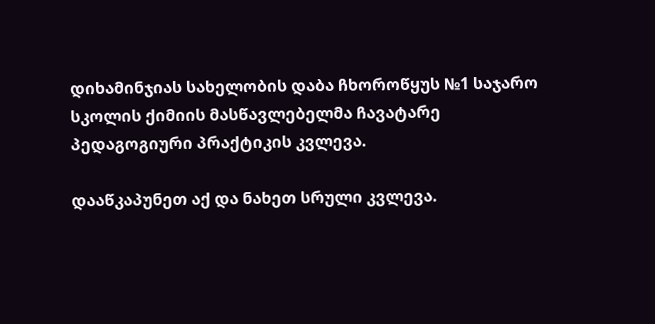დიხამინჯიას სახელობის დაბა ჩხოროწყუს №1 საჯარო სკოლის ქიმიის მასწავლებელმა ჩავატარე პედაგოგიური პრაქტიკის კვლევა.

დააწკაპუნეთ აქ და ნახეთ სრული კვლევა.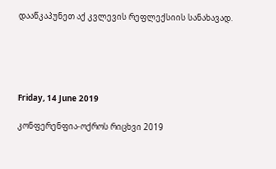დააწკაპუნეთ აქ კვლევის რეფლექსიის სანახავად.





Friday, 14 June 2019

კონფერენფია-ოქროს რიცხვი 2019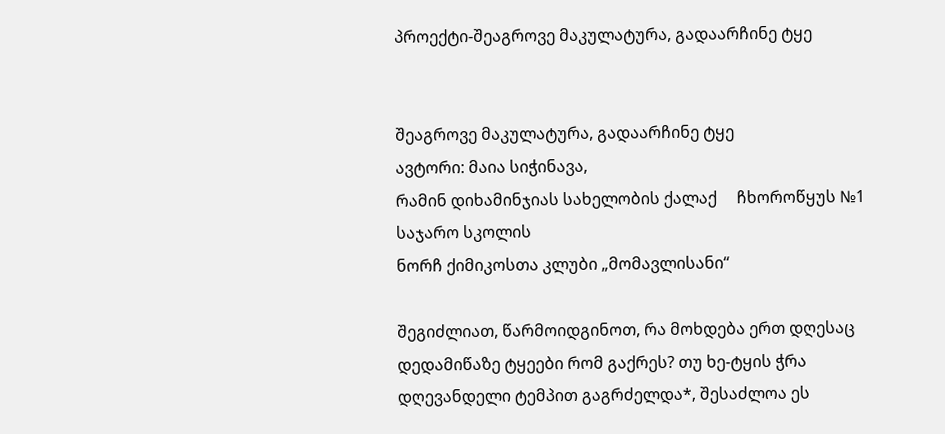პროექტი-შეაგროვე მაკულატურა, გადაარჩინე ტყე


შეაგროვე მაკულატურა, გადაარჩინე ტყე
ავტორი: მაია სიჭინავა,
რამინ დიხამინჯიას სახელობის ქალაქ     ჩხოროწყუს №1 საჯარო სკოლის
ნორჩ ქიმიკოსთა კლუბი „მომავლისანი“

შეგიძლიათ, წარმოიდგინოთ, რა მოხდება ერთ დღესაც დედამიწაზე ტყეები რომ გაქრეს? თუ ხე-ტყის ჭრა დღევანდელი ტემპით გაგრძელდა*, შესაძლოა ეს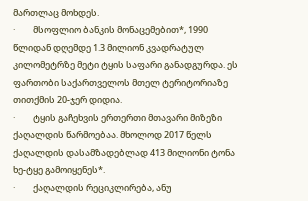მართლაც მოხდეს.
·         მსოფლიო ბანკის მონაცემებით*, 1990 წლიდან დღემდე 1.3 მილიონ კვადრატულ კილომეტრზე მეტი ტყის საფარი განადგურდა. ეს ფართობი საქართველოს მთელ ტერიტორიაზე თითქმის 20-ჯერ დიდია.
·         ტყის გაჩეხვის ერთერთი მთავარი მიზეზი ქაღალდის წარმოებაა. მხოლოდ 2017 წელს ქაღალდის დასამზადებლად 413 მილიონი ტონა ხე-ტყე გამოიყენეს*.
·         ქაღალდის რეციკლირება, ანუ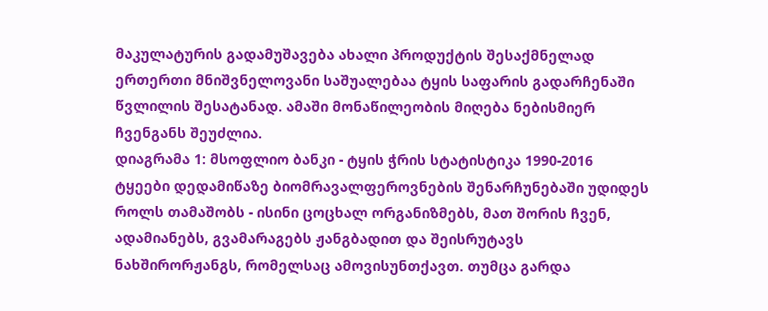მაკულატურის გადამუშავება ახალი პროდუქტის შესაქმნელად ერთერთი მნიშვნელოვანი საშუალებაა ტყის საფარის გადარჩენაში წვლილის შესატანად. ამაში მონაწილეობის მიღება ნებისმიერ ჩვენგანს შეუძლია.
დიაგრამა 1: მსოფლიო ბანკი - ტყის ჭრის სტატისტიკა 1990-2016
ტყეები დედამიწაზე ბიომრავალფეროვნების შენარჩუნებაში უდიდეს როლს თამაშობს - ისინი ცოცხალ ორგანიზმებს, მათ შორის ჩვენ, ადამიანებს, გვამარაგებს ჟანგბადით და შეისრუტავს ნახშირორჟანგს, რომელსაც ამოვისუნთქავთ. თუმცა გარდა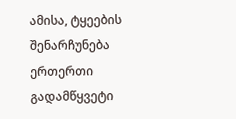ამისა, ტყეების შენარჩუნება ერთერთი გადამწყვეტი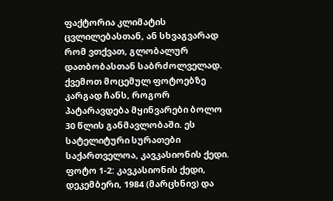ფაქტორია კლიმატის ცვლილებასთან, ან სხვაგვარად რომ ვთქვათ, გლობალურ დათბობასთან საბრძოლველად.
ქვემოთ მოცემულ ფოტოებზე კარგად ჩანს, როგორ პატარავდება მყინვარები ბოლო 30 წლის განმავლობაში. ეს სატელიტური სურათები საქართველოა, კავკასიონის ქედი.
ფოტო 1-2: კავკასიონის ქედი, დეკემბერი, 1984 (მარცხნივ) და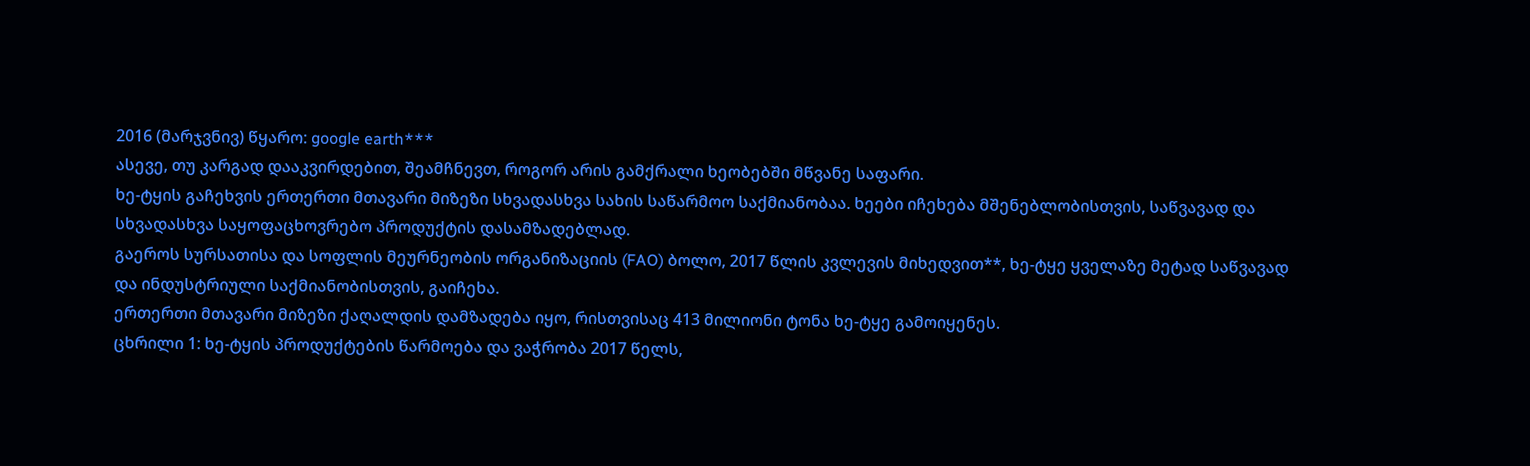2016 (მარჯვნივ) წყარო: google earth***
ასევე, თუ კარგად დააკვირდებით, შეამჩნევთ, როგორ არის გამქრალი ხეობებში მწვანე საფარი.
ხე-ტყის გაჩეხვის ერთერთი მთავარი მიზეზი სხვადასხვა სახის საწარმოო საქმიანობაა. ხეები იჩეხება მშენებლობისთვის, საწვავად და სხვადასხვა საყოფაცხოვრებო პროდუქტის დასამზადებლად.
გაეროს სურსათისა და სოფლის მეურნეობის ორგანიზაციის (FAO) ბოლო, 2017 წლის კვლევის მიხედვით**, ხე-ტყე ყველაზე მეტად საწვავად და ინდუსტრიული საქმიანობისთვის, გაიჩეხა.
ერთერთი მთავარი მიზეზი ქაღალდის დამზადება იყო, რისთვისაც 413 მილიონი ტონა ხე-ტყე გამოიყენეს.
ცხრილი 1: ხე-ტყის პროდუქტების წარმოება და ვაჭრობა 2017 წელს,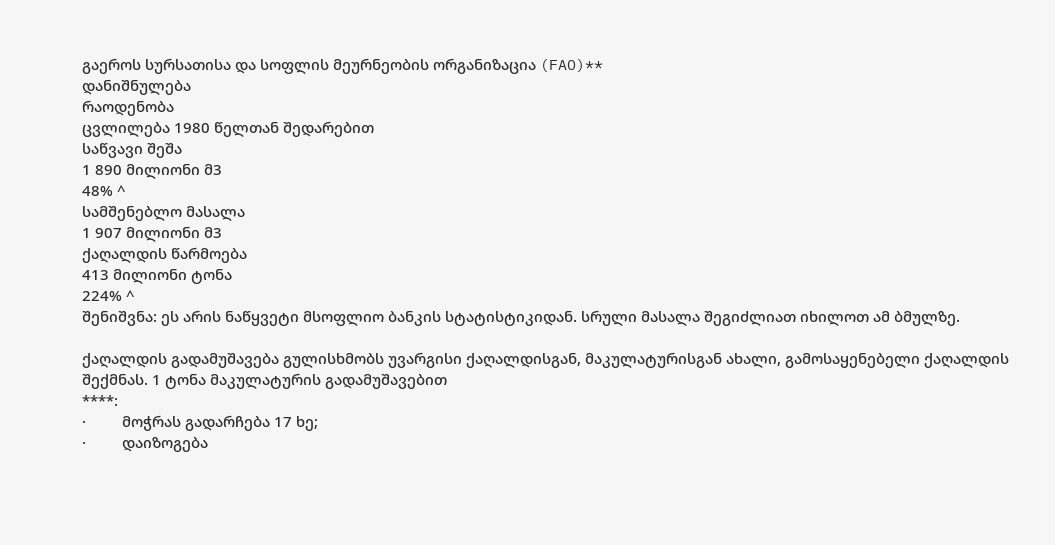გაეროს სურსათისა და სოფლის მეურნეობის ორგანიზაცია (FAO)**
დანიშნულება
რაოდენობა
ცვლილება 1980 წელთან შედარებით
საწვავი შეშა
1 890 მილიონი მ3
48% ^
სამშენებლო მასალა
1 907 მილიონი მ3
ქაღალდის წარმოება
413 მილიონი ტონა
224% ^
შენიშვნა: ეს არის ნაწყვეტი მსოფლიო ბანკის სტატისტიკიდან. სრული მასალა შეგიძლიათ იხილოთ ამ ბმულზე.

ქაღალდის გადამუშავება გულისხმობს უვარგისი ქაღალდისგან, მაკულატურისგან ახალი, გამოსაყენებელი ქაღალდის შექმნას. 1 ტონა მაკულატურის გადამუშავებით
****:
·         მოჭრას გადარჩება 17 ხე;
·         დაიზოგება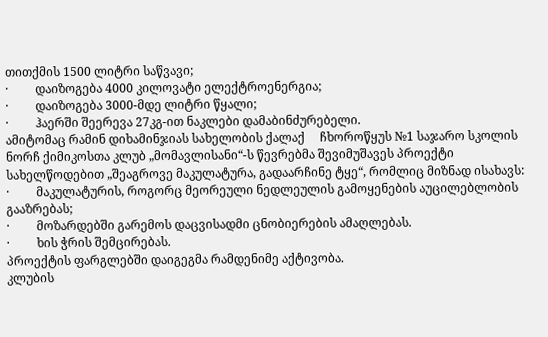თითქმის 1500 ლიტრი საწვავი;
·         დაიზოგება 4000 კილოვატი ელექტროენერგია;
·         დაიზოგება 3000-მდე ლიტრი წყალი;
·         ჰაერში შეერევა 27კგ-ით ნაკლები დამაბინძურებელი.
ამიტომაც რამინ დიხამინჯიას სახელობის ქალაქ     ჩხოროწყუს №1 საჯარო სკოლის ნორჩ ქიმიკოსთა კლუბ „მომავლისანი“-ს წევრებმა შევიმუშავეს პროექტი სახელწოდებით „შეაგროვე მაკულატურა, გადაარჩინე ტყე“, რომლიც მიზნად ისახავს:
·         მაკულატურის, როგორც მეორეული ნედლეულის გამოყენების აუცილებლობის გააზრებას;
·         მოზარდებში გარემოს დაცვისადმი ცნობიერების ამაღლებას.
·         ხის ჭრის შემცირებას.
პროექტის ფარგლებში დაიგეგმა რამდენიმე აქტივობა.
კლუბის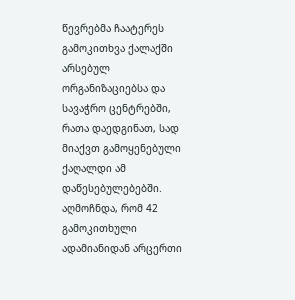წევრებმა ჩაატერეს გამოკითხვა ქალაქში არსებულ ორგანიზაციებსა და სავაჭრო ცენტრებში, რათა დაედგინათ, სად მიაქვთ გამოყენებული ქაღალდი ამ დაწესებულებებში. აღმოჩნდა, რომ 42 გამოკითხული ადამიანიდან არცერთი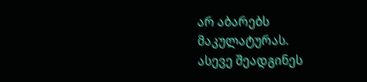არ აბარებს მაკულატურას.
ასევე შეადგინეს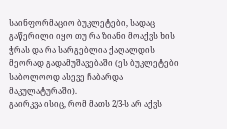საინფორმაციო ბუკლეტები, სადაც გაწერილი იყო თუ რა ზიანი მოაქვს ხის ჭრას და რა სარგებლია ქაღალდის მეორად გადამუშავებაში (ეს ბუკლეტები საბოლოოდ ასევე ჩაბარდა მაკულატურაში).
გაირკვა ისიც, რომ მათს 2/3-ს არ აქვს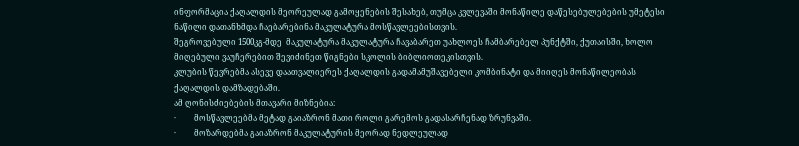ინფორმაცია ქაღალდის მეორეულად გამოყენების შესახებ, თუმცა კვლევაში მონაწილე დაწესებულებების უმეტესი ნაწილი დათანხმდა ჩაებარებინა მაკულატურა მოსწავლეებისთვის.
შეგროვებული 1500კგ-მდე  მაკულატურა მაკულატურა ჩავაბარეთ უახლოეს ჩამბარებელ პუნქტში, ქუთაისში, ხოლო მიღებული ვაუჩერებით შევიძინეთ წიგნები სკოლის ბიბლიოთეკისთვის.
კლუბის წევრებმა ასევე დაათვალიერეს ქაღალდის გადამამუშავებელი კომბინატი და მიიღეს მონაწილეობას ქაღალდის დამზადებაში.
ამ ღონისძიებების მთავარი მიზნებია:
·         მოსწავლეებმა მეტად გაიაზრონ მათი როლი გარემოს გადასარჩენად ზრუნვაში.
·         მოზარდებმა გაიაზრონ მაკულატურის მეორად ნედლეულად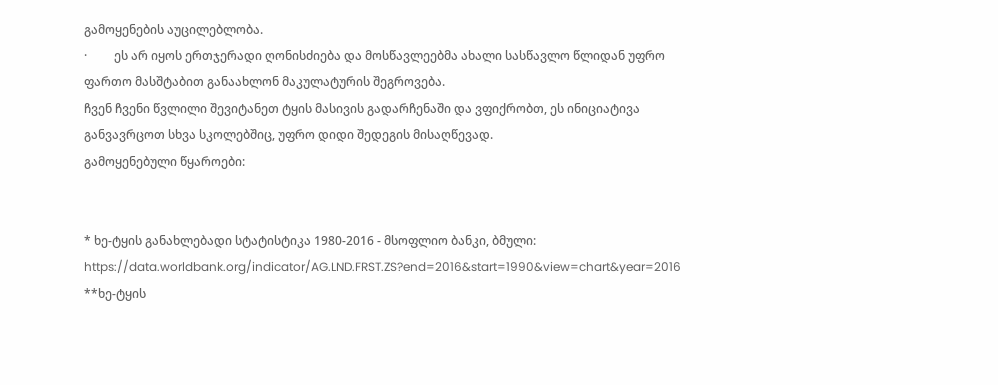გამოყენების აუცილებლობა.
·         ეს არ იყოს ერთჯერადი ღონისძიება და მოსწავლეებმა ახალი სასწავლო წლიდან უფრო ფართო მასშტაბით განაახლონ მაკულატურის შეგროვება.
ჩვენ ჩვენი წვლილი შევიტანეთ ტყის მასივის გადარჩენაში და ვფიქრობთ, ეს ინიციატივა განვავრცოთ სხვა სკოლებშიც, უფრო დიდი შედეგის მისაღწევად.
გამოყენებული წყაროები:


* ხე-ტყის განახლებადი სტატისტიკა 1980-2016 - მსოფლიო ბანკი, ბმული: https://data.worldbank.org/indicator/AG.LND.FRST.ZS?end=2016&start=1990&view=chart&year=2016
**ხე-ტყის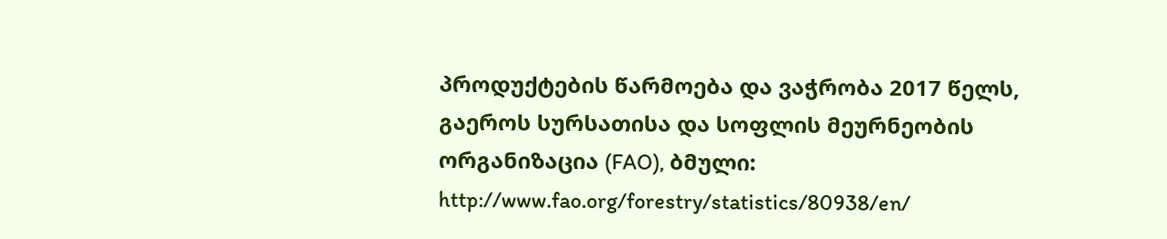პროდუქტების წარმოება და ვაჭრობა 2017 წელს, გაეროს სურსათისა და სოფლის მეურნეობის ორგანიზაცია (FAO), ბმული: http://www.fao.org/forestry/statistics/80938/en/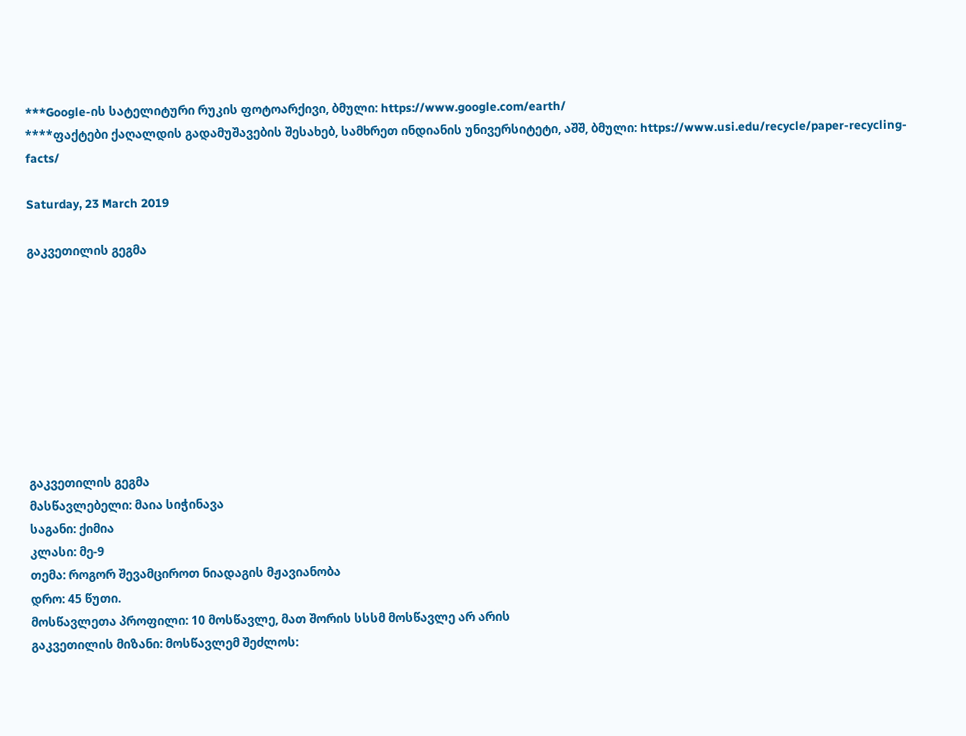***Google-ის სატელიტური რუკის ფოტოარქივი, ბმული: https://www.google.com/earth/
****ფაქტები ქაღალდის გადამუშავების შესახებ, სამხრეთ ინდიანის უნივერსიტეტი, აშშ, ბმული: https://www.usi.edu/recycle/paper-recycling-facts/

Saturday, 23 March 2019

გაკვეთილის გეგმა









გაკვეთილის გეგმა
მასწავლებელი: მაია სიჭინავა
საგანი: ქიმია
კლასი: მე-9
თემა: როგორ შევამციროთ ნიადაგის მჟავიანობა
დრო: 45 წუთი.
მოსწავლეთა პროფილი: 10 მოსწავლე, მათ შორის სსსმ მოსწავლე არ არის
გაკვეთილის მიზანი: მოსწავლემ შეძლოს: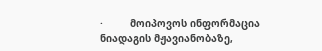·         მოიპოვოს ინფორმაცია ნიადაგის მჟავიანობაზე,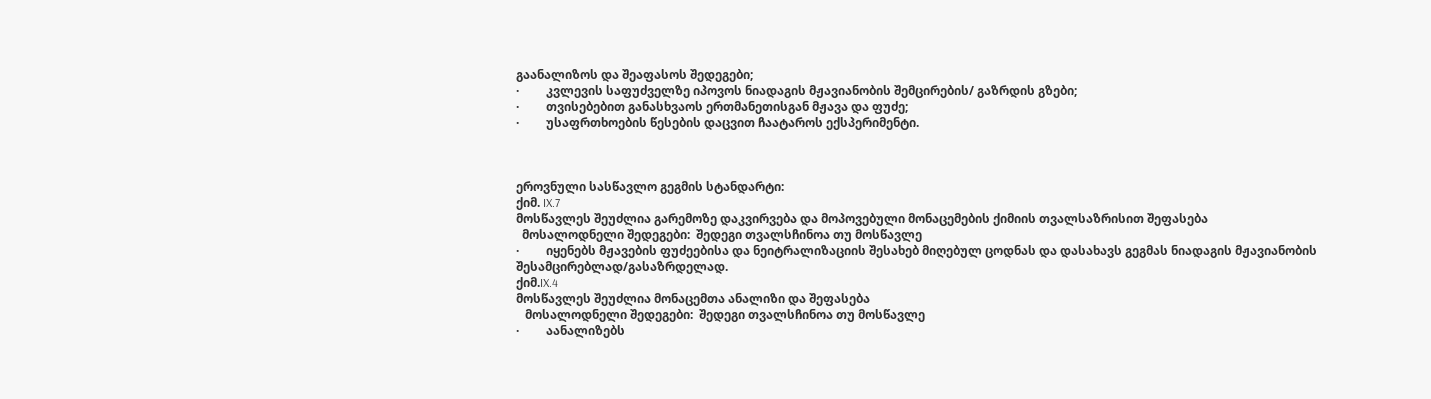გაანალიზოს და შეაფასოს შედეგები;
·         კვლევის საფუძველზე იპოვოს ნიადაგის მჟავიანობის შემცირების/ გაზრდის გზები;
·         თვისებებით განასხვაოს ერთმანეთისგან მჟავა და ფუძე;
·         უსაფრთხოების წესების დაცვით ჩაატაროს ექსპერიმენტი.



ეროვნული სასწავლო გეგმის სტანდარტი:
ქიმ. IX.7
მოსწავლეს შეუძლია გარემოზე დაკვირვება და მოპოვებული მონაცემების ქიმიის თვალსაზრისით შეფასება
  მოსალოდნელი შედეგები:  შედეგი თვალსჩინოა თუ მოსწავლე
·         იყენებს მჟავების ფუძეებისა და ნეიტრალიზაციის შესახებ მიღებულ ცოდნას და დასახავს გეგმას ნიადაგის მჟავიანობის შესამცირებლად/გასაზრდელად.
ქიმ.IX.4
მოსწავლეს შეუძლია მონაცემთა ანალიზი და შეფასება
   მოსალოდნელი შედეგები:  შედეგი თვალსჩინოა თუ მოსწავლე
·         აანალიზებს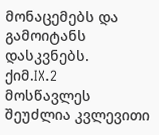მონაცემებს და გამოიტანს დასკვნებს.
ქიმ.IX.2
მოსწავლეს შეუძლია კვლევითი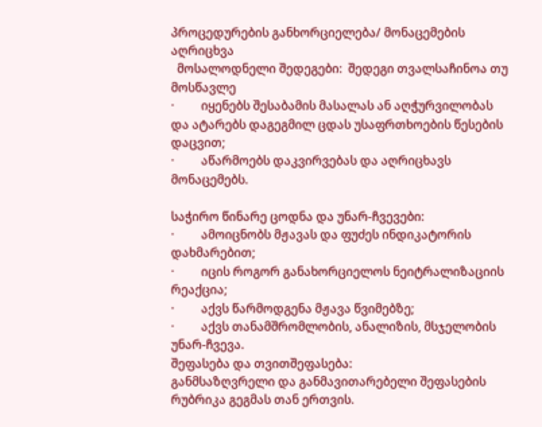პროცედურების განხორციელება/ მონაცემების აღრიცხვა
  მოსალოდნელი შედეგები:  შედეგი თვალსაჩინოა თუ მოსწავლე
·         იყენებს შესაბამის მასალას ან აღჭურვილობას და ატარებს დაგეგმილ ცდას უსაფრთხოების წესების დაცვით;
·         აწარმოებს დაკვირვებას და აღრიცხავს მონაცემებს.

საჭირო წინარე ცოდნა და უნარ-ჩვევები:
·         ამოიცნობს მჟავას და ფუძეს ინდიკატორის დახმარებით;
·         იცის როგორ განახორციელოს ნეიტრალიზაციის რეაქცია;
·         აქვს წარმოდგენა მჟავა წვიმებზე;
·         აქვს თანამშრომლობის, ანალიზის, მსჯელობის უნარ-ჩვევა.
შეფასება და თვითშეფასება:
განმსაზღვრელი და განმავითარებელი შეფასების რუბრიკა გეგმას თან ერთვის.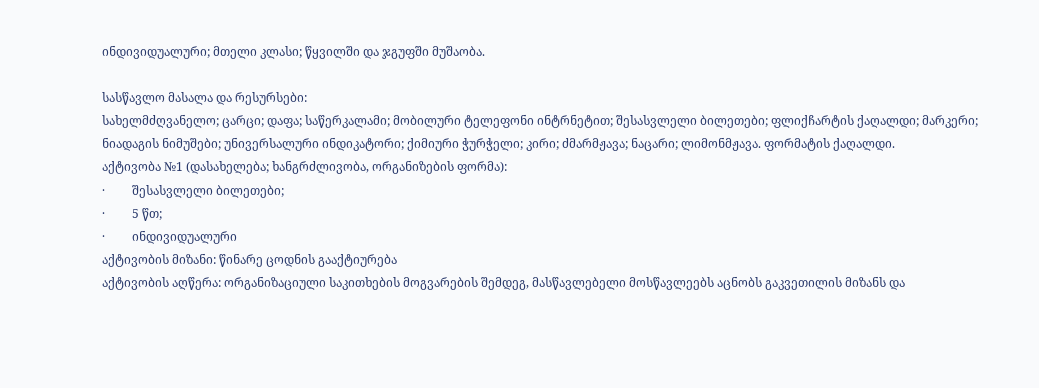ინდივიდუალური; მთელი კლასი; წყვილში და ჯგუფში მუშაობა.

სასწავლო მასალა და რესურსები:
სახელმძღვანელო; ცარცი; დაფა; საწერკალამი; მობილური ტელეფონი ინტრნეტით; შესასვლელი ბილეთები; ფლიქჩარტის ქაღალდი; მარკერი; ნიადაგის ნიმუშები; უნივერსალური ინდიკატორი; ქიმიური ჭურჭელი; კირი; ძმარმჟავა; ნაცარი; ლიმონმჟავა. ფორმატის ქაღალდი.
აქტივობა №1 (დასახელება; ხანგრძლივობა, ორგანიზების ფორმა):
·         შესასვლელი ბილეთები;
·         5 წთ;
·         ინდივიდუალური
აქტივობის მიზანი: წინარე ცოდნის გააქტიურება
აქტივობის აღწერა: ორგანიზაციული საკითხების მოგვარების შემდეგ, მასწავლებელი მოსწავლეებს აცნობს გაკვეთილის მიზანს და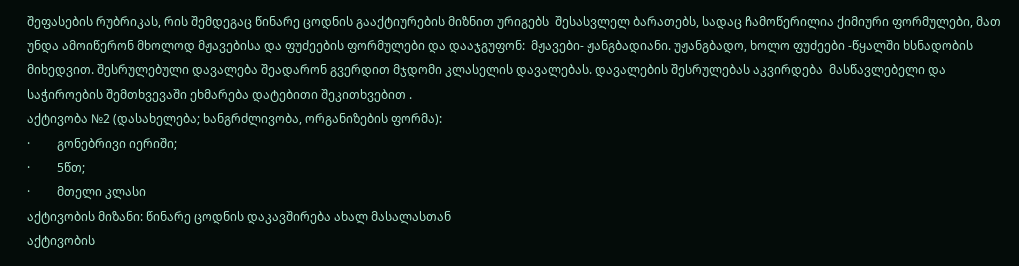შეფასების რუბრიკას, რის შემდეგაც წინარე ცოდნის გააქტიურების მიზნით ურიგებს  შესასვლელ ბარათებს, სადაც ჩამოწერილია ქიმიური ფორმულები, მათ უნდა ამოიწერონ მხოლოდ მჟავებისა და ფუძეების ფორმულები და დააჯგუფონ:  მჟავები- ჟანგბადიანი. უჟანგბადო, ხოლო ფუძეები -წყალში ხსნადობის მიხედვით. შესრულებული დავალება შეადარონ გვერდით მჯდომი კლასელის დავალებას. დავალების შესრულებას აკვირდება  მასწავლებელი და საჭიროების შემთხვევაში ეხმარება დატებითი შეკითხვებით .
აქტივობა №2 (დასახელება; ხანგრძლივობა, ორგანიზების ფორმა):
·         გონებრივი იერიში;
·         5წთ;
·         მთელი კლასი
აქტივობის მიზანი: წინარე ცოდნის დაკავშირება ახალ მასალასთან
აქტივობის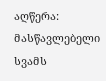აღწერა: მასწავლებელი სვამს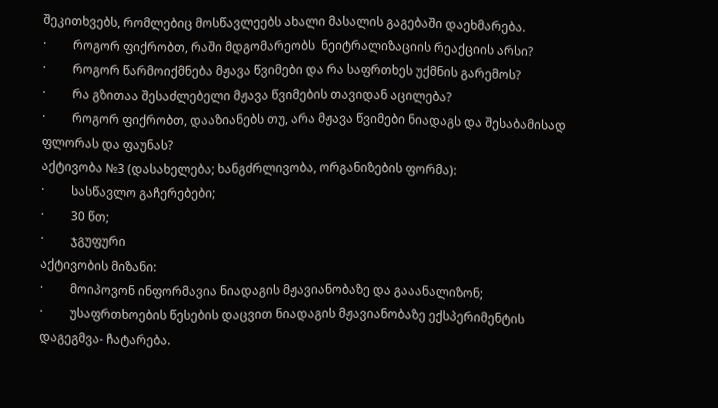შეკითხვებს, რომლებიც მოსწავლეებს ახალი მასალის გაგებაში დაეხმარება.
·         როგორ ფიქრობთ, რაში მდგომარეობს  ნეიტრალიზაციის რეაქციის არსი?
·         როგორ წარმოიქმნება მჟავა წვიმები და რა საფრთხეს უქმნის გარემოს?
·         რა გზითაა შესაძლებელი მჟავა წვიმების თავიდან აცილება?
·         როგორ ფიქრობთ, დააზიანებს თუ, არა მჟავა წვიმები ნიადაგს და შესაბამისად ფლორას და ფაუნას?
აქტივობა №3 (დასახელება; ხანგძრლივობა, ორგანიზების ფორმა):
·         სასწავლო გაჩერებები;
·         30 წთ;
·         ჯგუფური
აქტივობის მიზანი:
·         მოიპოვონ ინფორმავია ნიადაგის მჟავიანობაზე და გააანალიზონ;
·         უსაფრთხოების წესების დაცვით ნიადაგის მჟავიანობაზე ექსპერიმენტის დაგეგმვა- ჩატარება.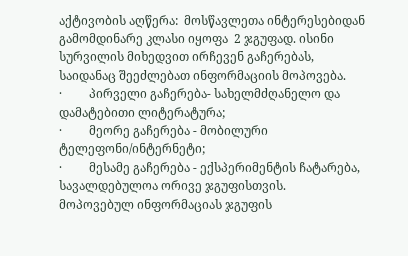აქტივობის აღწერა:  მოსწავლეთა ინტერესებიდან გამომდინარე კლასი იყოფა  2 ჯგუფად. ისინი სურვილის მიხედვით ირჩევენ გაჩერებას, საიდანაც შეეძლებათ ინფორმაციის მოპოვება.
·         პირველი გაჩერება- სახელმძღანელო და დამატებითი ლიტერატურა;
·         მეორე გაჩერება - მობილური ტელეფონი/ინტერნეტი;
·         მესამე გაჩერება - ექსპერიმენტის ჩატარება, სავალდებულოა ორივე ჯგუფისთვის.
მოპოვებულ ინფორმაციას ჯგუფის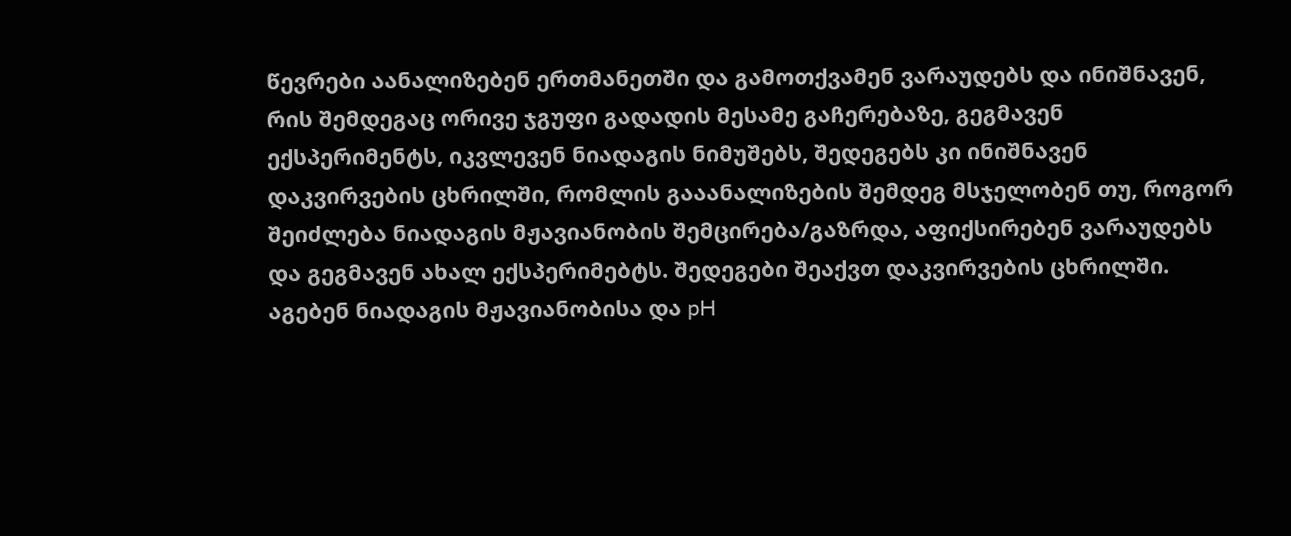წევრები აანალიზებენ ერთმანეთში და გამოთქვამენ ვარაუდებს და ინიშნავენ, რის შემდეგაც ორივე ჯგუფი გადადის მესამე გაჩერებაზე, გეგმავენ ექსპერიმენტს, იკვლევენ ნიადაგის ნიმუშებს, შედეგებს კი ინიშნავენ დაკვირვების ცხრილში, რომლის გააანალიზების შემდეგ მსჯელობენ თუ, როგორ შეიძლება ნიადაგის მჟავიანობის შემცირება/გაზრდა, აფიქსირებენ ვარაუდებს და გეგმავენ ახალ ექსპერიმებტს. შედეგები შეაქვთ დაკვირვების ცხრილში.  აგებენ ნიადაგის მჟავიანობისა და pH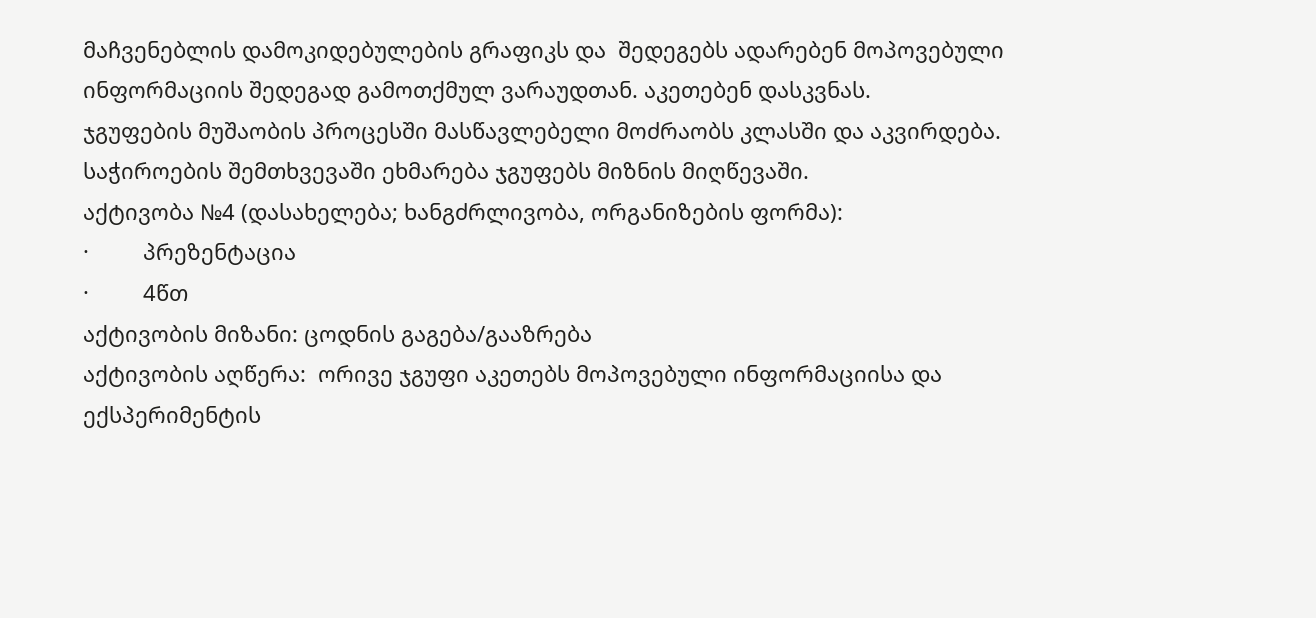მაჩვენებლის დამოკიდებულების გრაფიკს და  შედეგებს ადარებენ მოპოვებული ინფორმაციის შედეგად გამოთქმულ ვარაუდთან. აკეთებენ დასკვნას.
ჯგუფების მუშაობის პროცესში მასწავლებელი მოძრაობს კლასში და აკვირდება. საჭიროების შემთხვევაში ეხმარება ჯგუფებს მიზნის მიღწევაში.
აქტივობა №4 (დასახელება; ხანგძრლივობა, ორგანიზების ფორმა):
·         პრეზენტაცია
·         4წთ
აქტივობის მიზანი: ცოდნის გაგება/გააზრება
აქტივობის აღწერა:  ორივე ჯგუფი აკეთებს მოპოვებული ინფორმაციისა და ექსპერიმენტის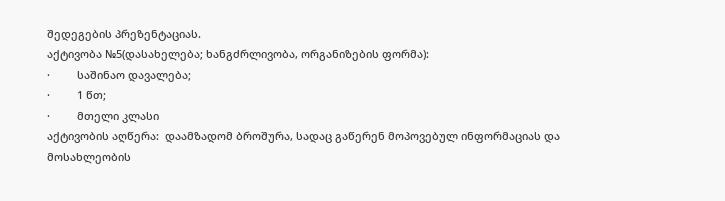შედეგების პრეზენტაციას.
აქტივობა №5(დასახელება; ხანგძრლივობა, ორგანიზების ფორმა):
·         საშინაო დავალება;
·         1 წთ;
·         მთელი კლასი
აქტივობის აღწერა:  დაამზადომ ბროშურა, სადაც გაწერენ მოპოვებულ ინფორმაციას და მოსახლეობის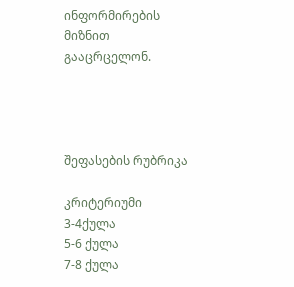ინფორმირების მიზნით გააცრცელონ.




შეფასების რუბრიკა

კრიტერიუმი
3-4ქულა
5-6 ქულა
7-8 ქულა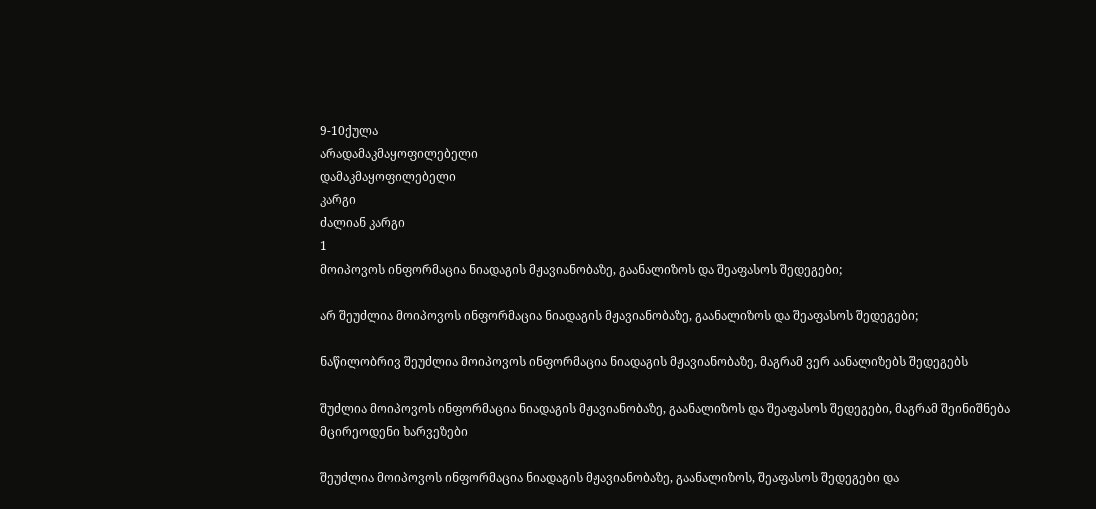9-10ქულა
არადამაკმაყოფილებელი
დამაკმაყოფილებელი
კარგი
ძალიან კარგი
1
მოიპოვოს ინფორმაცია ნიადაგის მჟავიანობაზე, გაანალიზოს და შეაფასოს შედეგები;

არ შეუძლია მოიპოვოს ინფორმაცია ნიადაგის მჟავიანობაზე, გაანალიზოს და შეაფასოს შედეგები;

ნაწილობრივ შეუძლია მოიპოვოს ინფორმაცია ნიადაგის მჟავიანობაზე, მაგრამ ვერ აანალიზებს შედეგებს

შუძლია მოიპოვოს ინფორმაცია ნიადაგის მჟავიანობაზე, გაანალიზოს და შეაფასოს შედეგები, მაგრამ შეინიშნება მცირეოდენი ხარვეზები

შეუძლია მოიპოვოს ინფორმაცია ნიადაგის მჟავიანობაზე, გაანალიზოს, შეაფასოს შედეგები და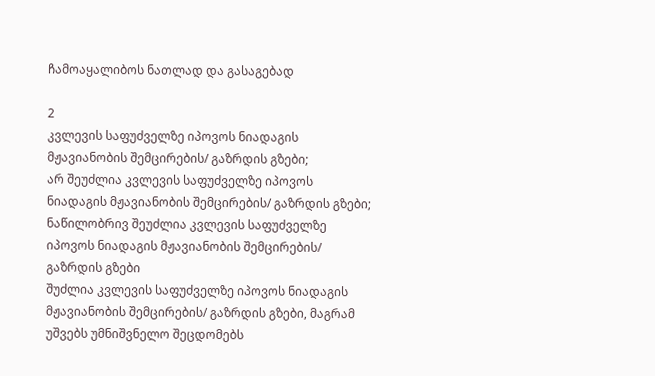ჩამოაყალიბოს ნათლად და გასაგებად

2
კვლევის საფუძველზე იპოვოს ნიადაგის მჟავიანობის შემცირების/ გაზრდის გზები;
არ შეუძლია კვლევის საფუძველზე იპოვოს ნიადაგის მჟავიანობის შემცირების/ გაზრდის გზები;
ნაწილობრივ შეუძლია კვლევის საფუძველზე იპოვოს ნიადაგის მჟავიანობის შემცირების/ გაზრდის გზები
შუძლია კვლევის საფუძველზე იპოვოს ნიადაგის მჟავიანობის შემცირების/ გაზრდის გზები, მაგრამ უშვებს უმნიშვნელო შეცდომებს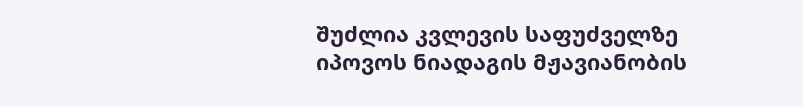შუძლია კვლევის საფუძველზე იპოვოს ნიადაგის მჟავიანობის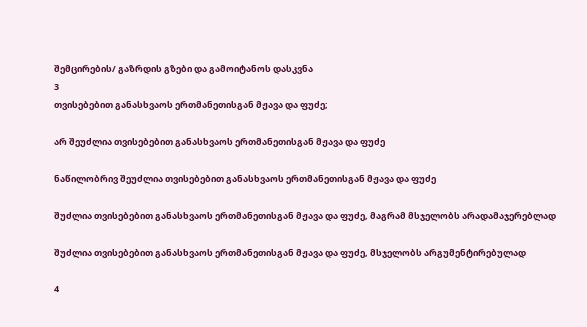შემცირების/ გაზრდის გზები და გამოიტანოს დასკვნა
3
თვისებებით განასხვაოს ერთმანეთისგან მჟავა და ფუძე;

არ შეუძლია თვისებებით განასხვაოს ერთმანეთისგან მჟავა და ფუძე

ნაწილობრივ შეუძლია თვისებებით განასხვაოს ერთმანეთისგან მჟავა და ფუძე

შუძლია თვისებებით განასხვაოს ერთმანეთისგან მჟავა და ფუძე, მაგრამ მსჯელობს არადამაჯერებლად

შუძლია თვისებებით განასხვაოს ერთმანეთისგან მჟავა და ფუძე, მსჯელობს არგუმენტირებულად

4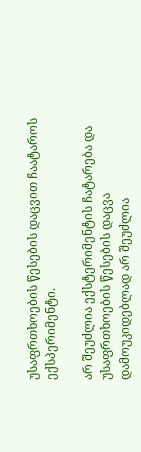უსაფრთხოების წესების დაცვით ჩაატაროს ექსპერიმენტი.

არ შეუძლია ექსტერიმენტის ჩატარება და უსაფრთხოების წესების დაცვა
დამოუკიდებლად არ შეუძლია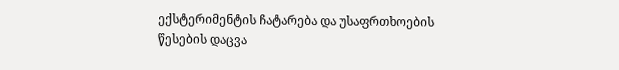ექსტერიმენტის ჩატარება და უსაფრთხოების წესების დაცვა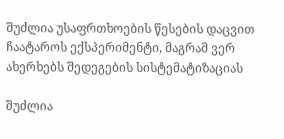შუძლია უსაფრთხოების წესების დაცვით ჩაატაროს ექსპერიმენტი, მაგრამ ვერ ახერხებს შედეგების სისტემატიზაციას

შუძლია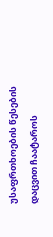უსაფრთხოების წესების დაცვით ჩაატაროს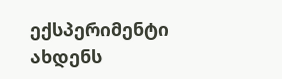ექსპერიმენტი ახდენს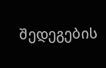შედეგების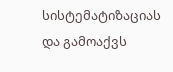სისტემატიზაციას და გამოაქვს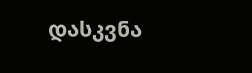დასკვნა